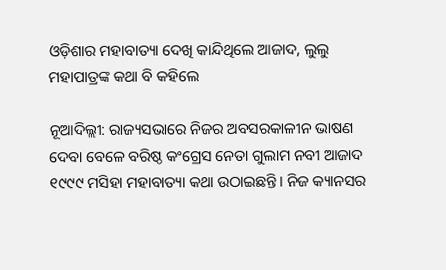ଓଡ଼ିଶାର ମହାବାତ୍ୟା ଦେଖି କାନ୍ଦିଥିଲେ ଆଜାଦ, ଲୁଲୁ ମହାପାତ୍ରଙ୍କ କଥା ବି କହିଲେ

ନୂଆଦିଲ୍ଲୀ: ରାଜ୍ୟସଭାରେ ନିଜର ଅବସରକାଳୀନ ଭାଷଣ ଦେବା ବେଳେ ବରିଷ୍ଠ କଂଗ୍ରେସ ନେତା ଗୁଲାମ ନବୀ ଆଜାଦ ୧୯୯୯ ମସିହା ମହାବାତ୍ୟା କଥା ଉଠାଇଛନ୍ତି। ନିଜ କ୍ୟାନସର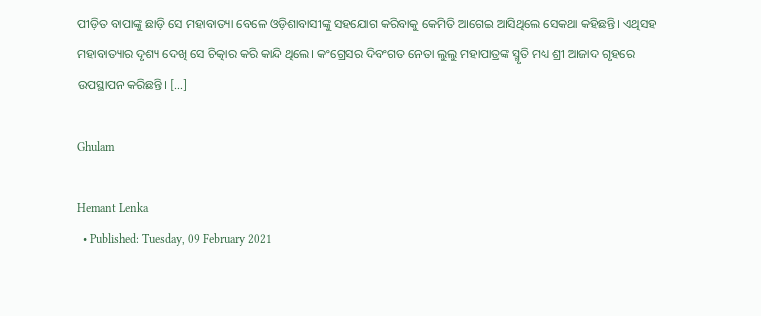ପୀଡ଼ିତ ବାପାଙ୍କୁ ଛାଡ଼ି ସେ ମହାବାତ୍ୟା ବେଳେ ଓଡ଼ିଶାବାସୀଙ୍କୁ ସହଯୋଗ କରିବାକୁ କେମିତି ଆଗେଇ ଆସିଥିଲେ ସେକଥା କହିଛନ୍ତି। ଏଥିସହ ମହାବାତ୍ୟାର ଦୃଶ୍ୟ ଦେଖି ସେ ଚିତ୍କାର କରି କାନ୍ଦି ଥିଲେ। କଂଗ୍ରେସର ଦିବଂଗତ ନେତା ଲୁଲୁ ମହାପାତ୍ରଙ୍କ ସ୍ମୃତି ମଧ୍ୟ ଶ୍ରୀ ଆଜାଦ ଗୃହରେ ଉପସ୍ଥାପନ କରିଛନ୍ତି। […]

Ghulam

Hemant Lenka
  • Published: Tuesday, 09 February 2021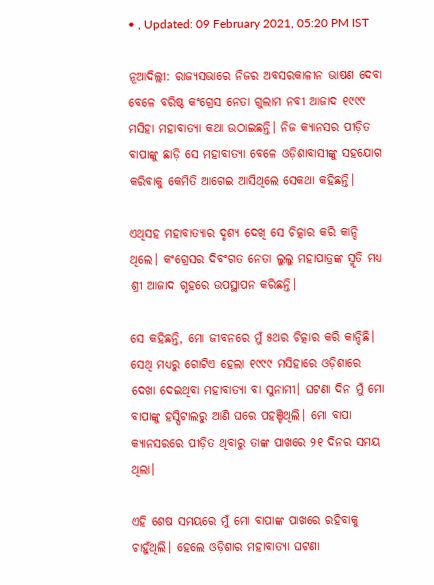• , Updated: 09 February 2021, 05:20 PM IST

ନୂଆଦିଲ୍ଲୀ: ରାଜ୍ୟସଭାରେ ନିଜର ଅବସରକାଳୀନ ଭାଷଣ ଦେବା ବେଳେ ବରିଷ୍ଠ କଂଗ୍ରେସ ନେତା ଗୁଲାମ ନବୀ ଆଜାଦ ୧୯୯୯ ମସିହା ମହାବାତ୍ୟା କଥା ଉଠାଇଛନ୍ତି। ନିଜ କ୍ୟାନସର ପୀଡ଼ିତ ବାପାଙ୍କୁ ଛାଡ଼ି ସେ ମହାବାତ୍ୟା ବେଳେ ଓଡ଼ିଶାବାସୀଙ୍କୁ ସହଯୋଗ କରିବାକୁ କେମିତି ଆଗେଇ ଆସିଥିଲେ ସେକଥା କହିଛନ୍ତି।

ଏଥିସହ ମହାବାତ୍ୟାର ଦୃଶ୍ୟ ଦେଖି ସେ ଚିତ୍କାର କରି କାନ୍ଦି ଥିଲେ। କଂଗ୍ରେସର ଦିବଂଗତ ନେତା ଲୁଲୁ ମହାପାତ୍ରଙ୍କ ସ୍ମୃତି ମଧ୍ୟ ଶ୍ରୀ ଆଜାଦ ଗୃହରେ ଉପସ୍ଥାପନ କରିଛନ୍ତି।

ସେ କହିଛନ୍ତି, ମୋ ଜୀବନରେ ମୁଁ ୫ଥର ଚିତ୍କାର କରି କାନ୍ଦିଛି। ସେଥି ମଧ୍ୟରୁ ଗୋଟିଏ ହେଲା ୧୯୯୯ ମସିହାରେ ଓଡ଼ିଶାରେ ଦେଖା ଦେଇଥିବା ମହାବାତ୍ୟା ବା ସୁନାମୀ। ଘଟଣା ଦିନ ମୁଁ ମୋ ବାପାଙ୍କୁ ହସ୍ପିଟାଲରୁ ଆଣି ଘରେ ପହଞ୍ଚିଥିଲି। ମୋ ବାପା କ୍ୟାନସରରେ ପୀଡ଼ିତ ଥିବାରୁ ତାଙ୍କ ପାଖରେ ୨୧ ଦିନର ସମୟ ଥିଲା।

ଏହି ଶେଷ ସମୟରେ ମୁଁ ମୋ ବାପାଙ୍କ ପାଖରେ ରହିବାକୁ ଚାହୁଁଥିଲି। ହେଲେ ଓଡ଼ିଶାର ମହାବାତ୍ୟା ଘଟଣା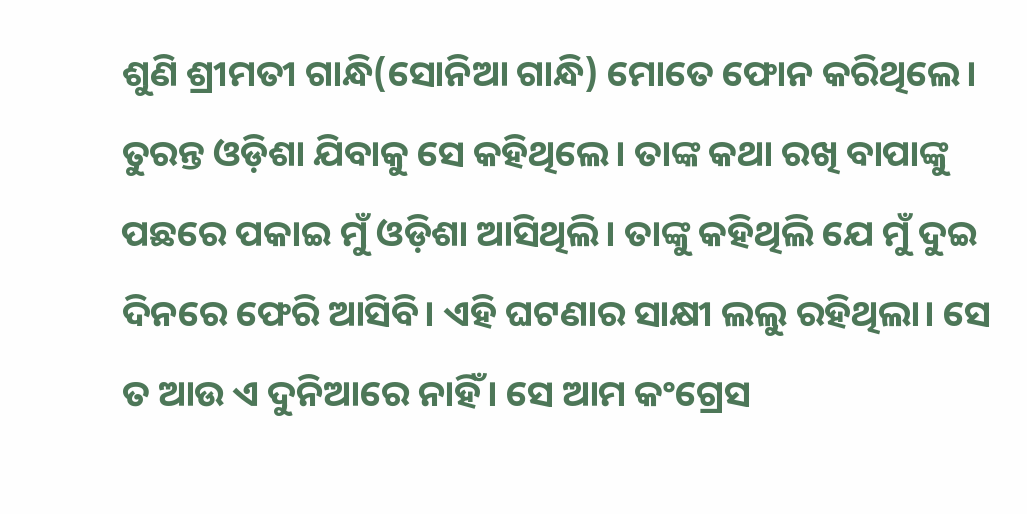ଶୁଣି ଶ୍ରୀମତୀ ଗାନ୍ଧି(ସୋନିଆ ଗାନ୍ଧି) ମୋତେ ଫୋନ କରିଥିଲେ। ତୁରନ୍ତ ଓଡ଼ିଶା ଯିବାକୁ ସେ କହିଥିଲେ। ତାଙ୍କ କଥା ରଖି ବାପାଙ୍କୁ ପଛରେ ପକାଇ ମୁଁ ଓଡ଼ିଶା ଆସିଥିଲି। ତାଙ୍କୁ କହିଥିଲି ଯେ ମୁଁ ଦୁଇ ଦିନରେ ଫେରି ଆସିବି। ଏହି ଘଟଣାର ସାକ୍ଷୀ ଲଲୁ ରହିଥିଲା। ସେ ତ ଆଉ ଏ ଦୁନିଆରେ ନାହିଁ। ସେ ଆମ କଂଗ୍ରେସ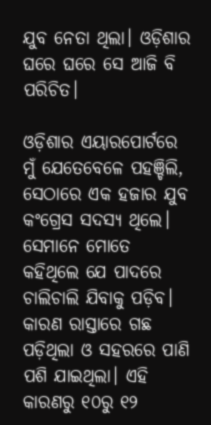ଯୁବ ନେତା ଥିଲା। ଓଡ଼ିଶାର ଘରେ ଘରେ ସେ ଆଜି ବି ପରିଚିତ।

ଓଡ଼ିଶାର ଏୟାରପୋର୍ଟରେ ମୁଁ ଯେତେବେଳେ ପହଞ୍ଚିଲି, ସେଠାରେ ଏକ ହଜାର ଯୁବ କଂଗ୍ରେସ ସଦସ୍ୟ ଥିଲେ। ସେମାନେ ମୋତେ କହିଥିଲେ ଯେ ପାଦରେ ଚାଲିଚାଲି ଯିବାକୁ ପଡ଼ିବ। କାରଣ ରାସ୍ତାରେ ଗଛ ପଡ଼ିଥିଲା ଓ ସହରରେ ପାଣି ପଶି ଯାଇଥିଲା। ଏହି କାରଣରୁ ୧୦ରୁ ୧୨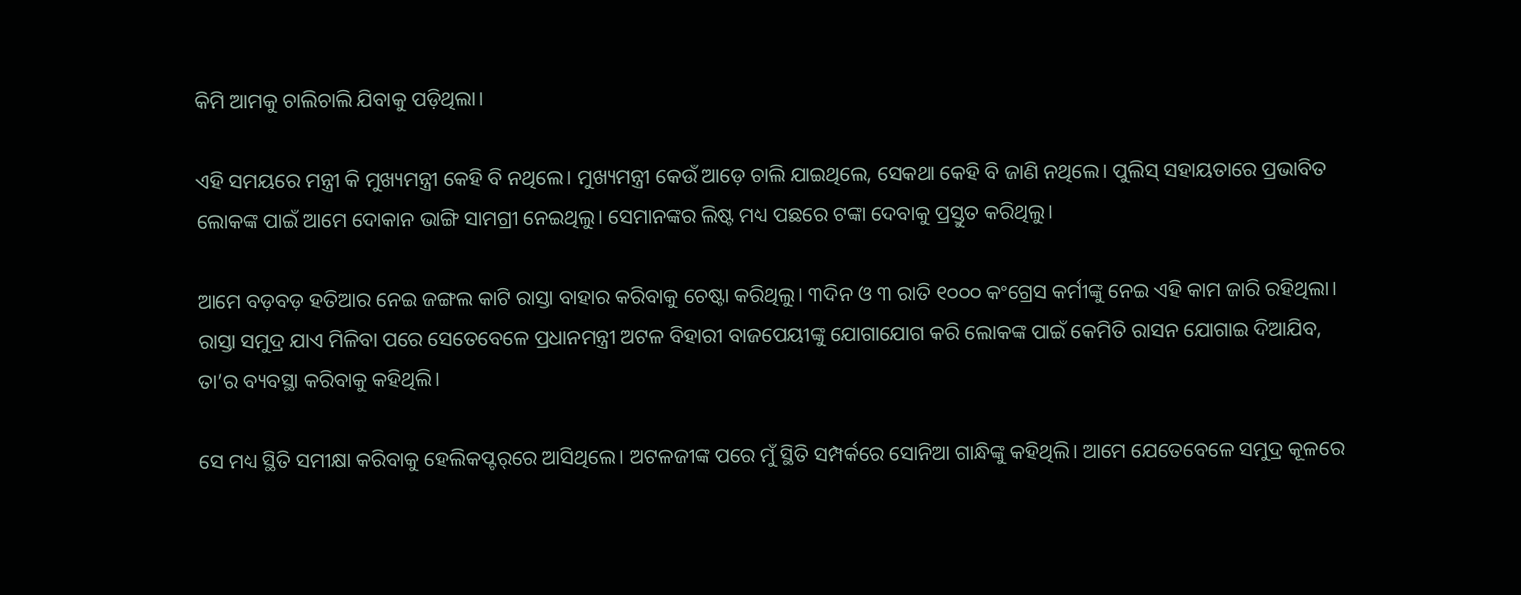କିମି ଆମକୁ ଚାଲିଚାଲି ଯିବାକୁ ପଡ଼ିଥିଲା।

ଏହି ସମୟରେ ମନ୍ତ୍ରୀ କି ମୁଖ୍ୟମନ୍ତ୍ରୀ କେହି ବି ନଥିଲେ। ମୁଖ୍ୟମନ୍ତ୍ରୀ କେଉଁ ଆଡ଼େ ଚାଲି ଯାଇଥିଲେ, ସେକଥା କେହି ବି ଜାଣି ନଥିଲେ। ପୁଲିସ୍ ସହାୟତାରେ ପ୍ରଭାବିତ ଲୋକଙ୍କ ପାଇଁ ଆମେ ଦୋକାନ ଭାଙ୍ଗି ସାମଗ୍ରୀ ନେଇଥିଲୁ। ସେମାନଙ୍କର ଲିଷ୍ଟ ମଧ୍ୟ ପଛରେ ଟଙ୍କା ଦେବାକୁ ପ୍ରସ୍ତୁତ କରିଥିଲୁ।

ଆମେ ବଡ଼ବଡ଼ ହତିଆର ନେଇ ଜଙ୍ଗଲ କାଟି ରାସ୍ତା ବାହାର କରିବାକୁ ଚେଷ୍ଟା କରିଥିଲୁ। ୩ଦିନ ଓ ୩ ରାତି ୧୦୦୦ କଂଗ୍ରେସ କର୍ମୀଙ୍କୁ ନେଇ ଏହି କାମ ଜାରି ରହିଥିଲା। ରାସ୍ତା ସମୁଦ୍ର ଯାଏ ମିଳିବା ପରେ ସେତେବେଳେ ପ୍ରଧାନମନ୍ତ୍ରୀ ଅଟଳ ବିହାରୀ ବାଜପେୟୀଙ୍କୁ ଯୋଗାଯୋଗ କରି ଲୋକଙ୍କ ପାଇଁ କେମିତି ରାସନ ଯୋଗାଇ ଦିଆଯିବ, ତା’ର ବ୍ୟବସ୍ଥା କରିବାକୁ କହିଥିଲି।

ସେ ମଧ୍ୟ ସ୍ଥିତି ସମୀକ୍ଷା କରିବାକୁ ହେଲିକପ୍ଟର୍‌ରେ ଆସିଥିଲେ। ଅଟଳଜୀଙ୍କ ପରେ ମୁଁ ସ୍ଥିତି ସମ୍ପର୍କରେ ସୋନିଆ ଗାନ୍ଧିଙ୍କୁ କହିଥିଲି। ଆମେ ଯେତେବେଳେ ସମୁଦ୍ର କୂଳରେ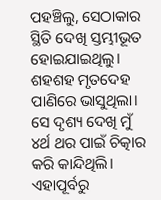ପହଞ୍ଚିଲୁ, ସେଠାକାର ସ୍ଥିତି ଦେଖି ସ୍ତମ୍ଭୀଭୂତ ହୋଇଯାଇଥିଲୁ। ଶହଶହ ମୃତଦେହ ପାଣିରେ ଭାସୁଥିଲା। ସେ ଦୃଶ୍ୟ ଦେଖି ମୁଁ ୪ର୍ଥ ଥର ପାଇଁ ଚିତ୍କାର କରି କାନ୍ଦିଥିଲି। ଏହାପୂର୍ବରୁ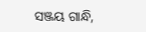ସଞ୍ଜୟ ଗାନ୍ଧି,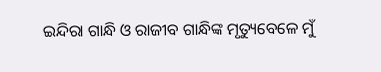ଇନ୍ଦିରା ଗାନ୍ଧି ଓ ରାଜୀବ ଗାନ୍ଧିଙ୍କ ମୃତ୍ୟୁବେଳେ ମୁଁ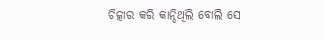ଚିତ୍କାର କରି କାନ୍ଦିଥିଲି ବୋଲି ସେ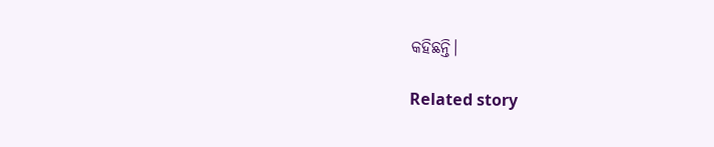କହିଛନ୍ତି।

Related story